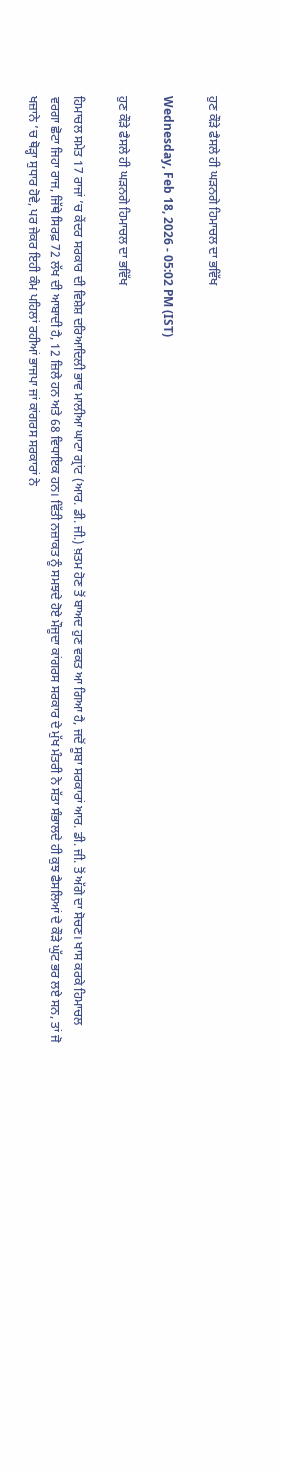ਹੁਣ ਕੌੜੇ ਫੈਸਲੇ ਹੀ ਘੜਨਗੇ ਹਿਮਾਚਲ ਦਾ ਭਵਿੱਖ

Wednesday, Feb 18, 2026 - 05:02 PM (IST)

ਹੁਣ ਕੌੜੇ ਫੈਸਲੇ ਹੀ ਘੜਨਗੇ ਹਿਮਾਚਲ ਦਾ ਭਵਿੱਖ

ਹਿਮਾਚਲ ਸਮੇਤ 17 ਰਾਜਾਂ ’ਚ ਕੇਂਦਰ ਸਰਕਾਰ ਦੀ ਵਿਸ਼ੇਸ਼ ਦਰਿਆਦਿਲੀ ਭਾਵ ਮਾਲੀਆ ਘਾਟਾ ਗ੍ਰਾਂਟ (ਆਰ. ਡੀ. ਜੀ.) ਖ਼ਤਮ ਹੋਣ ਤੋਂ ਬਾਅਦ ਹੁਣ ਵਕਤ ਆ ਗਿਆ ਹੈ, ਜਦੋਂ ਸੂਬਾ ਸਰਕਾਰਾਂ ਆਰ. ਡੀ. ਜੀ. ਤੋਂ ਅੱਗੇ ਦਾ ਸੋਚਣ। ਖਾਸ ਕਰਕੇ ਹਿਮਾਚਲ ਵਰਗਾ ਛੋਟਾ ਜਿਹਾ ਰਾਜ, ਜਿੱਥੇ ਸਿਰਫ਼ 72 ਲੱਖ ਦੀ ਆਬਾਦੀ ਹੈ, 12 ਜ਼ਿਲੇ ਹਨ ਅਤੇ 68 ਵਿਧਾਇਕ ਹਨ। ਵਿੱਤੀ ਨਜ਼ਾਕਤ ਨੂੰ ਸਮਝਦੇ ਹੋਏ ਮੌਜੂਦਾ ਕਾਂਗਰਸ ਸਰਕਾਰ ਦੇ ਮੁੱਖ ਮੰਤਰੀ ਨੇ ਸੱਤਾ ਸੰਭਾਲਦੇ ਹੀ ਕੁਝ ਫੈਸਲਿਆਂ ਦੇ ਕੌੜੇ ਘੁੱਟ ਭਰ ਲਏ ਸਨ, ਤਾਂ ਜੋ ਖਜ਼ਾਨੇ ’ਚ ਥੋੜ੍ਹਾ ਸੁਧਾਰ ਹੋਵੇ, ਪਰ ਜੇਕਰ ਇਹੀ ਕੰਮ ਪਹਿਲਾਂ ਰਹੀਆਂ ਭਾਜਪਾ ਜਾਂ ਕਾਂਗਰਸ ਸਰਕਾਰਾਂ ਨੇ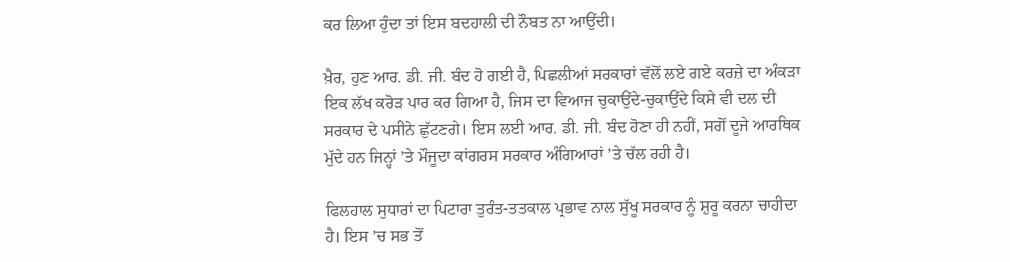ਕਰ ਲਿਆ ਹੁੰਦਾ ਤਾਂ ਇਸ ਬਦਹਾਲੀ ਦੀ ਨੌਬਤ ਨਾ ਆਉਂਦੀ।

ਖ਼ੈਰ, ਹੁਣ ਆਰ. ਡੀ. ਜੀ. ਬੰਦ ਹੋ ਗਈ ਹੈ, ਪਿਛਲੀਆਂ ਸਰਕਾਰਾਂ ਵੱਲੋਂ ਲਏ ਗਏ ਕਰਜ਼ੇ ਦਾ ਅੰਕੜਾ ਇਕ ਲੱਖ ਕਰੋੜ ਪਾਰ ਕਰ ਗਿਆ ਹੈ, ਜਿਸ ਦਾ ਵਿਆਜ ਚੁਕਾਉਂਦੇ-ਚੁਕਾਉਂਦੇ ਕਿਸੇ ਵੀ ਦਲ ਦੀ ਸਰਕਾਰ ਦੇ ਪਸੀਨੇ ਛੁੱਟਣਗੇ। ਇਸ ਲਈ ਆਰ. ਡੀ. ਜੀ. ਬੰਦ ਹੋਣਾ ਹੀ ਨਹੀਂ, ਸਗੋਂ ਦੂਜੇ ਆਰਥਿਕ ਮੁੱਦੇ ਹਨ ਜਿਨ੍ਹਾਂ ’ਤੇ ਮੌਜੂਦਾ ਕਾਂਗਰਸ ਸਰਕਾਰ ਅੰਗਿਆਰਾਂ ’ਤੇ ਚੱਲ ਰਹੀ ਹੈ।

ਫਿਲਹਾਲ ਸੁਧਾਰਾਂ ਦਾ ਪਿਟਾਰਾ ਤੁਰੰਤ-ਤਤਕਾਲ ਪ੍ਰਭਾਵ ਨਾਲ ਸੁੱਖੂ ਸਰਕਾਰ ਨੂੰ ਸ਼ੁਰੂ ਕਰਨਾ ਚਾਹੀਦਾ ਹੈ। ਇਸ ’ਚ ਸਭ ਤੋਂ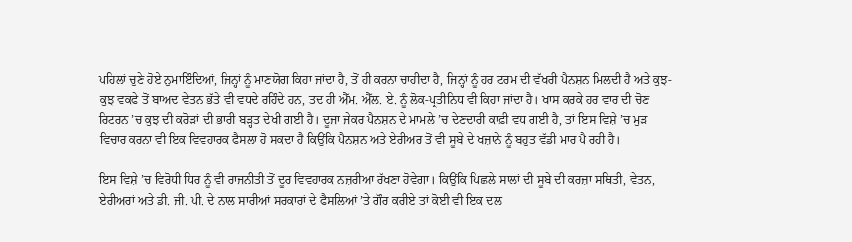ਪਹਿਲਾਂ ਚੁਣੇ ਹੋਏ ਨੁਮਾਇੰਦਿਆਂ, ਜਿਨ੍ਹਾਂ ਨੂੰ ਮਾਣਯੋਗ ਕਿਹਾ ਜਾਂਦਾ ਹੈ, ਤੋਂ ਹੀ ਕਰਨਾ ਚਾਹੀਦਾ ਹੈ, ਜਿਨ੍ਹਾਂ ਨੂੰ ਹਰ ਟਰਮ ਦੀ ਵੱਖਰੀ ਪੈਨਸ਼ਨ ਮਿਲਦੀ ਹੈ ਅਤੇ ਕੁਝ-ਕੁਝ ਵਕਫੇ ਤੋਂ ਬਾਅਦ ਵੇਤਨ ਭੱਤੇ ਵੀ ਵਧਦੇ ਰਹਿੰਦੇ ਹਨ, ਤਦ ਹੀ ਐੱਮ. ਐੱਲ. ਏ. ਨੂੰ ਲੋਕ-ਪ੍ਰਤੀਨਿਧ ਵੀ ਕਿਹਾ ਜਾਂਦਾ ਹੈ। ਖਾਸ ਕਰਕੇ ਹਰ ਵਾਰ ਦੀ ਚੋਣ ਰਿਟਰਨ ’ਚ ਕੁਝ ਦੀ ਕਰੋੜਾਂ ਦੀ ਭਾਰੀ ਬੜ੍ਹਤ ਦੇਖੀ ਗਈ ਹੈ। ਦੂਜਾ ਜੇਕਰ ਪੈਨਸ਼ਨ ਦੇ ਮਾਮਲੇ ’ਚ ਦੇਣਦਾਰੀ ਕਾਫ਼ੀ ਵਧ ਗਈ ਹੈ, ਤਾਂ ਇਸ ਵਿਸ਼ੇ ’ਚ ਮੁੜ ਵਿਚਾਰ ਕਰਨਾ ਵੀ ਇਕ ਵਿਵਹਾਰਕ ਫੈਸਲਾ ਹੋ ਸਕਦਾ ਹੈ ਕਿਉਂਕਿ ਪੈਨਸ਼ਨ ਅਤੇ ਏਰੀਅਰ ਤੋਂ ਵੀ ਸੂਬੇ ਦੇ ਖਜ਼ਾਨੇ ਨੂੰ ਬਹੁਤ ਵੱਡੀ ਮਾਰ ਪੈ ਰਹੀ ਹੈ।

ਇਸ ਵਿਸ਼ੇ ’ਚ ਵਿਰੋਧੀ ਧਿਰ ਨੂੰ ਵੀ ਰਾਜਨੀਤੀ ਤੋਂ ਦੂਰ ਵਿਵਹਾਰਕ ਨਜ਼ਰੀਆ ਰੱਖਣਾ ਹੋਵੇਗਾ। ਕਿਉਂਕਿ ਪਿਛਲੇ ਸਾਲਾਂ ਦੀ ਸੂਬੇ ਦੀ ਕਰਜ਼ਾ ਸਥਿਤੀ, ਵੇਤਨ, ਏਰੀਅਰਾਂ ਅਤੇ ਡੀ. ਜੀ. ਪੀ. ਦੇ ਨਾਲ ਸਾਰੀਆਂ ਸਰਕਾਰਾਂ ਦੇ ਫੈਸਲਿਆਂ ’ਤੇ ਗੌਰ ਕਰੀਏ ਤਾਂ ਕੋਈ ਵੀ ਇਕ ਦਲ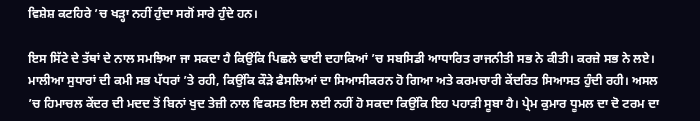ਵਿਸ਼ੇਸ਼ ਕਟਹਿਰੇ ’ਚ ਖੜ੍ਹਾ ਨਹੀਂ ਹੁੰਦਾ ਸਗੋਂ ਸਾਰੇ ਹੁੰਦੇ ਹਨ।

ਇਸ ਸਿੱਟੇ ਦੇ ਤੱਥਾਂ ਦੇ ਨਾਲ ਸਮਝਿਆ ਜਾ ਸਕਦਾ ਹੈ ਕਿਉਂਕਿ ਪਿਛਲੇ ਢਾਈ ਦਹਾਕਿਆਂ ’ਚ ਸਬਸਿਡੀ ਆਧਾਰਿਤ ਰਾਜਨੀਤੀ ਸਭ ਨੇ ਕੀਤੀ। ਕਰਜ਼ੇ ਸਭ ਨੇ ਲਏ। ਮਾਲੀਆ ਸੁਧਾਰਾਂ ਦੀ ਕਮੀ ਸਭ ਪੱਧਰਾਂ ’ਤੇ ਰਹੀ, ਕਿਉਂਕਿ ਕੌੜੇ ਫੈਸਲਿਆਂ ਦਾ ਸਿਆਸੀਕਰਨ ਹੋ ਗਿਆ ਅਤੇ ਕਰਮਚਾਰੀ ਕੇਂਦਰਿਤ ਸਿਆਸਤ ਹੁੰਦੀ ਰਹੀ। ਅਸਲ ’ਚ ਹਿਮਾਚਲ ਕੇਂਦਰ ਦੀ ਮਦਦ ਤੋਂ ਬਿਨਾਂ ਖੁਦ ਤੇਜ਼ੀ ਨਾਲ ਵਿਕਸਤ ਇਸ ਲਈ ਨਹੀਂ ਹੋ ਸਕਦਾ ਕਿਉਂਕਿ ਇਹ ਪਹਾੜੀ ਸੂਬਾ ਹੈ। ਪ੍ਰੇਮ ਕੁਮਾਰ ਧੂਮਲ ਦਾ ਦੋ ਟਰਮ ਦਾ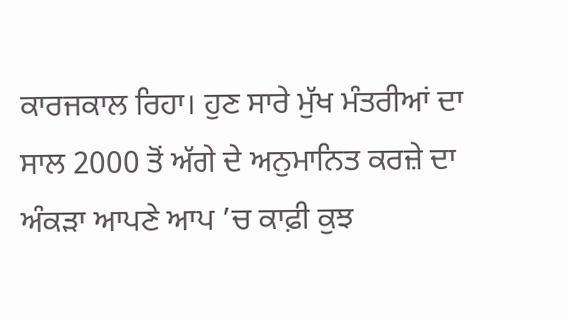ਕਾਰਜਕਾਲ ਰਿਹਾ। ਹੁਣ ਸਾਰੇ ਮੁੱਖ ਮੰਤਰੀਆਂ ਦਾ ਸਾਲ 2000 ਤੋਂ ਅੱਗੇ ਦੇ ਅਨੁਮਾਨਿਤ ਕਰਜ਼ੇ ਦਾ ਅੰਕੜਾ ਆਪਣੇ ਆਪ ’ਚ ਕਾਫ਼ੀ ਕੁਝ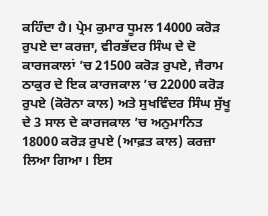ਕਹਿੰਦਾ ਹੈ। ਪ੍ਰੇਮ ਕੁਮਾਰ ਧੂਮਲ 14000 ਕਰੋੜ ਰੁਪਏ ਦਾ ਕਰਜ਼ਾ, ਵੀਰਭੱਦਰ ਸਿੰਘ ਦੇ ਦੋ ਕਾਰਜਕਾਲਾਂ ’ਚ 21500 ਕਰੋੜ ਰੁਪਏ, ਜੈਰਾਮ ਠਾਕੁਰ ਦੇ ਇਕ ਕਾਰਜਕਾਲ ’ਚ 22000 ਕਰੋੜ ਰੁਪਏ (ਕੋਰੋਨਾ ਕਾਲ) ਅਤੇ ਸੁਖਵਿੰਦਰ ਸਿੰਘ ਸੁੱਖੂ ਦੇ 3 ਸਾਲ ਦੇ ਕਾਰਜਕਾਲ ’ਚ ਅਨੁਮਾਨਿਤ 18000 ਕਰੋੜ ਰੁਪਏ (ਆਫ਼ਤ ਕਾਲ) ਕਰਜ਼ਾ ਲਿਆ ਗਿਆ। ਇਸ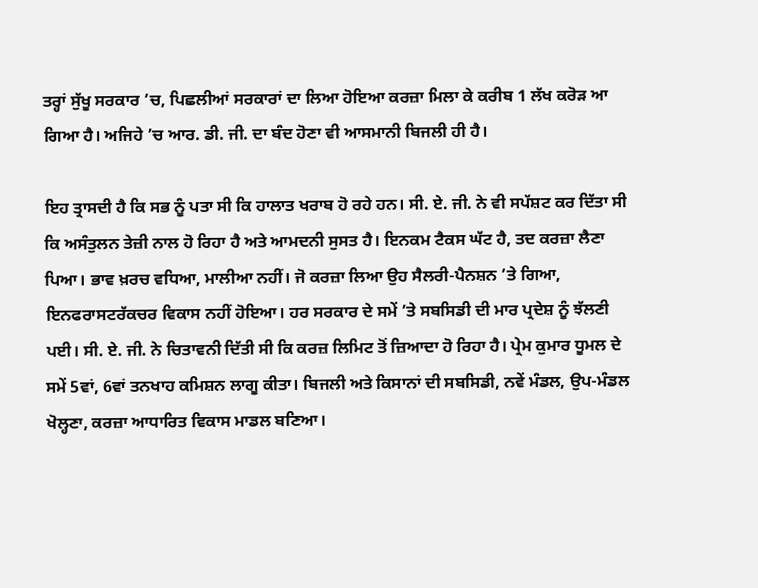ਤਰ੍ਹਾਂ ਸੁੱਖੂ ਸਰਕਾਰ ’ਚ, ਪਿਛਲੀਆਂ ਸਰਕਾਰਾਂ ਦਾ ਲਿਆ ਹੋਇਆ ਕਰਜ਼ਾ ਮਿਲਾ ਕੇ ਕਰੀਬ 1 ਲੱਖ ਕਰੋੜ ਆ ਗਿਆ ਹੈ। ਅਜਿਹੇ ’ਚ ਆਰ. ਡੀ. ਜੀ. ਦਾ ਬੰਦ ਹੋਣਾ ਵੀ ਆਸਮਾਨੀ ਬਿਜਲੀ ਹੀ ਹੈ।

ਇਹ ਤ੍ਰਾਸਦੀ ਹੈ ਕਿ ਸਭ ਨੂੰ ਪਤਾ ਸੀ ਕਿ ਹਾਲਾਤ ਖਰਾਬ ਹੋ ਰਹੇ ਹਨ। ਸੀ. ਏ. ਜੀ. ਨੇ ਵੀ ਸਪੱਸ਼ਟ ਕਰ ਦਿੱਤਾ ਸੀ ਕਿ ਅਸੰਤੁਲਨ ਤੇਜ਼ੀ ਨਾਲ ਹੋ ਰਿਹਾ ਹੈ ਅਤੇ ਆਮਦਨੀ ਸੁਸਤ ਹੈ। ਇਨਕਮ ਟੈਕਸ ਘੱਟ ਹੈ, ਤਦ ਕਰਜ਼ਾ ਲੈਣਾ ਪਿਆ। ਭਾਵ ਖ਼ਰਚ ਵਧਿਆ, ਮਾਲੀਆ ਨਹੀਂ। ਜੋ ਕਰਜ਼ਾ ਲਿਆ ਉਹ ਸੈਲਰੀ-ਪੈਨਸ਼ਨ ’ਤੇ ਗਿਆ, ਇਨਫਰਾਸਟਰੱਕਚਰ ਵਿਕਾਸ ਨਹੀਂ ਹੋਇਆ। ਹਰ ਸਰਕਾਰ ਦੇ ਸਮੇਂ ’ਤੇ ਸਬਸਿਡੀ ਦੀ ਮਾਰ ਪ੍ਰਦੇਸ਼ ਨੂੰ ਝੱਲਣੀ ਪਈ। ਸੀ. ਏ. ਜੀ. ਨੇ ਚਿਤਾਵਨੀ ਦਿੱਤੀ ਸੀ ਕਿ ਕਰਜ਼ ਲਿਮਿਟ ਤੋਂ ਜ਼ਿਆਦਾ ਹੋ ਰਿਹਾ ਹੈ। ਪ੍ਰੇਮ ਕੁਮਾਰ ਧੂਮਲ ਦੇ ਸਮੇਂ 5ਵਾਂ, 6ਵਾਂ ਤਨਖਾਹ ਕਮਿਸ਼ਨ ਲਾਗੂ ਕੀਤਾ। ਬਿਜਲੀ ਅਤੇ ਕਿਸਾਨਾਂ ਦੀ ਸਬਸਿਡੀ, ਨਵੇਂ ਮੰਡਲ, ਉਪ-ਮੰਡਲ ਖੋਲ੍ਹਣਾ, ਕਰਜ਼ਾ ਆਧਾਰਿਤ ਵਿਕਾਸ ਮਾਡਲ ਬਣਿਆ।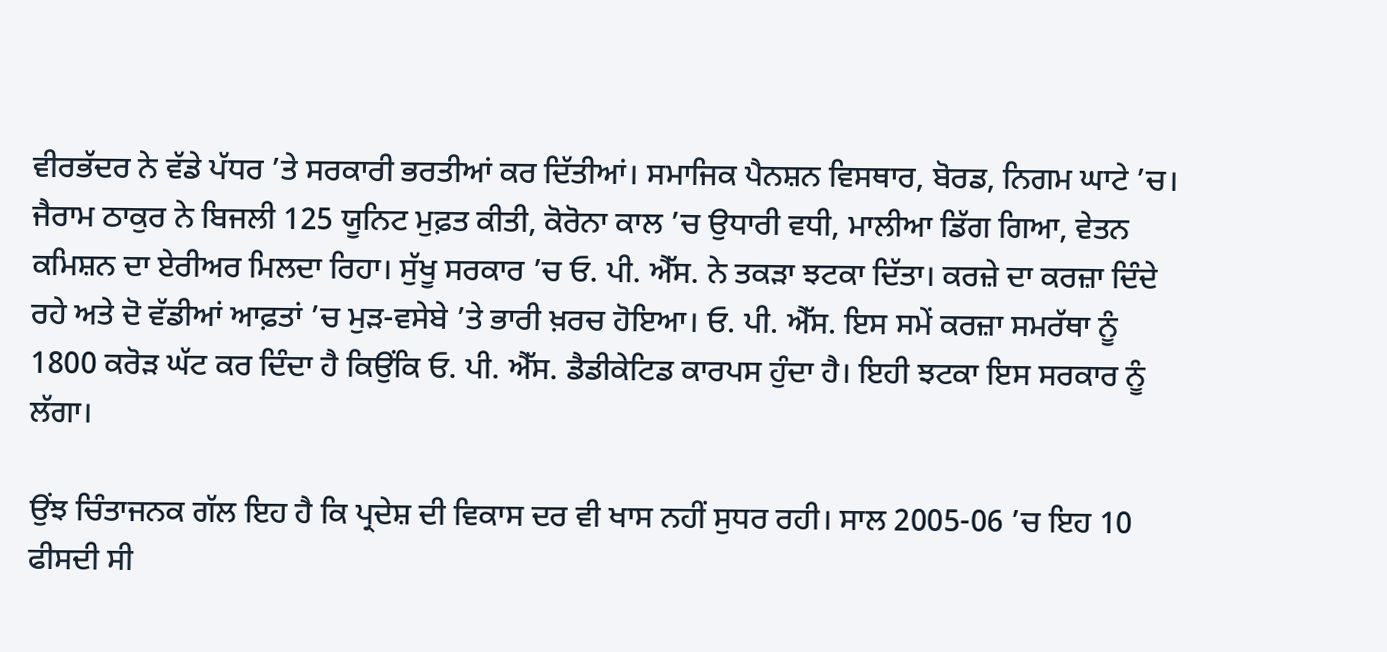ਵੀਰਭੱਦਰ ਨੇ ਵੱਡੇ ਪੱਧਰ ’ਤੇ ਸਰਕਾਰੀ ਭਰਤੀਆਂ ਕਰ ਦਿੱਤੀਆਂ। ਸਮਾਜਿਕ ਪੈਨਸ਼ਨ ਵਿਸਥਾਰ, ਬੋਰਡ, ਨਿਗਮ ਘਾਟੇ ’ਚ। ਜੈਰਾਮ ਠਾਕੁਰ ਨੇ ਬਿਜਲੀ 125 ਯੂਨਿਟ ਮੁਫ਼ਤ ਕੀਤੀ, ਕੋਰੋਨਾ ਕਾਲ ’ਚ ਉਧਾਰੀ ਵਧੀ, ਮਾਲੀਆ ਡਿੱਗ ਗਿਆ, ਵੇਤਨ ਕਮਿਸ਼ਨ ਦਾ ਏਰੀਅਰ ਮਿਲਦਾ ਰਿਹਾ। ਸੁੱਖੂ ਸਰਕਾਰ ’ਚ ਓ. ਪੀ. ਐੱਸ. ਨੇ ਤਕੜਾ ਝਟਕਾ ਦਿੱਤਾ। ਕਰਜ਼ੇ ਦਾ ਕਰਜ਼ਾ ਦਿੰਦੇ ਰਹੇ ਅਤੇ ਦੋ ਵੱਡੀਆਂ ਆਫ਼ਤਾਂ ’ਚ ਮੁੜ-ਵਸੇਬੇ ’ਤੇ ਭਾਰੀ ਖ਼ਰਚ ਹੋਇਆ। ਓ. ਪੀ. ਐੱਸ. ਇਸ ਸਮੇਂ ਕਰਜ਼ਾ ਸਮਰੱਥਾ ਨੂੰ 1800 ਕਰੋੜ ਘੱਟ ਕਰ ਦਿੰਦਾ ਹੈ ਕਿਉਂਕਿ ਓ. ਪੀ. ਐੱਸ. ਡੈਡੀਕੇਟਿਡ ਕਾਰਪਸ ਹੁੰਦਾ ਹੈ। ਇਹੀ ਝਟਕਾ ਇਸ ਸਰਕਾਰ ਨੂੰ ਲੱਗਾ।

ਉਂਝ ਚਿੰਤਾਜਨਕ ਗੱਲ ਇਹ ਹੈ ਕਿ ਪ੍ਰਦੇਸ਼ ਦੀ ਵਿਕਾਸ ਦਰ ਵੀ ਖਾਸ ਨਹੀਂ ਸੁਧਰ ਰਹੀ। ਸਾਲ 2005-06 ’ਚ ਇਹ 10 ਫੀਸਦੀ ਸੀ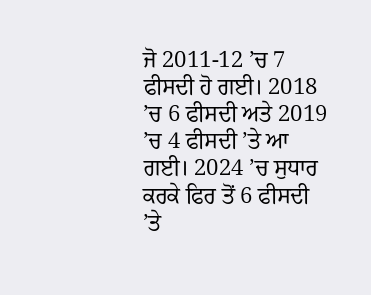ਜੋ 2011-12 ’ਚ 7 ਫੀਸਦੀ ਹੋ ਗਈ। 2018 ’ਚ 6 ਫੀਸਦੀ ਅਤੇ 2019 ’ਚ 4 ਫੀਸਦੀ ’ਤੇ ਆ ਗਈ। 2024 ’ਚ ਸੁਧਾਰ ਕਰਕੇ ਫਿਰ ਤੋਂ 6 ਫੀਸਦੀ ’ਤੇ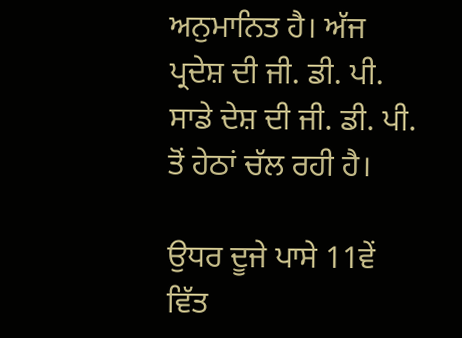ਅਨੁਮਾਨਿਤ ਹੈ। ਅੱਜ ਪ੍ਰਦੇਸ਼ ਦੀ ਜੀ. ਡੀ. ਪੀ. ਸਾਡੇ ਦੇਸ਼ ਦੀ ਜੀ. ਡੀ. ਪੀ. ਤੋਂ ਹੇਠਾਂ ਚੱਲ ਰਹੀ ਹੈ।

ਉਧਰ ਦੂਜੇ ਪਾਸੇ 11ਵੇਂ ਵਿੱਤ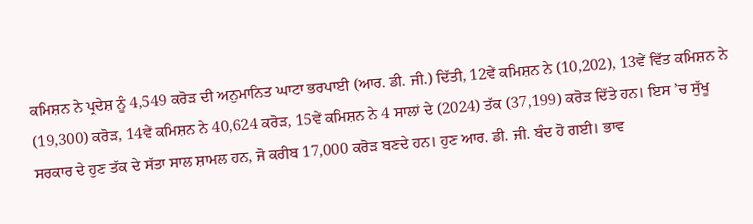ਕਮਿਸ਼ਨ ਨੇ ਪ੍ਰਦੇਸ਼ ਨੂੰ 4,549 ਕਰੋੜ ਦੀ ਅਨੁਮਾਨਿਤ ਘਾਟਾ ਭਰਪਾਈ (ਆਰ. ਡੀ. ਜੀ.) ਦਿੱਤੀ, 12ਵੇਂ ਕਮਿਸ਼ਨ ਨੇ (10,202), 13ਵੇਂ ਵਿੱਤ ਕਮਿਸ਼ਨ ਨੇ (19,300) ਕਰੋੜ, 14ਵੇਂ ਕਮਿਸ਼ਨ ਨੇ 40,624 ਕਰੋੜ, 15ਵੇਂ ਕਮਿਸ਼ਨ ਨੇ 4 ਸਾਲਾਂ ਦੇ (2024) ਤੱਕ (37,199) ਕਰੋੜ ਦਿੱਤੇ ਹਨ। ਇਸ ’ਚ ਸੁੱਖੂ ਸਰਕਾਰ ਦੇ ਹੁਣ ਤੱਕ ਦੇ ਸੱਤਾ ਸਾਲ ਸ਼ਾਮਲ ਹਨ, ਜੋ ਕਰੀਬ 17,000 ਕਰੋੜ ਬਣਦੇ ਹਨ। ਹੁਣ ਆਰ. ਡੀ. ਜੀ. ਬੰਦ ਹੋ ਗਈ। ਭਾਵ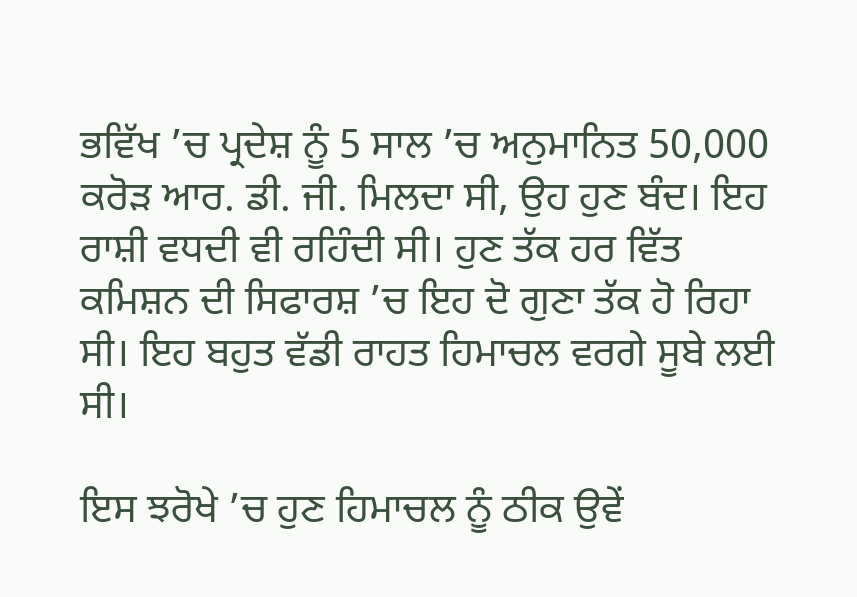ਭਵਿੱਖ ’ਚ ਪ੍ਰਦੇਸ਼ ਨੂੰ 5 ਸਾਲ ’ਚ ਅਨੁਮਾਨਿਤ 50,000 ਕਰੋੜ ਆਰ. ਡੀ. ਜੀ. ਮਿਲਦਾ ਸੀ, ਉਹ ਹੁਣ ਬੰਦ। ਇਹ ਰਾਸ਼ੀ ਵਧਦੀ ਵੀ ਰਹਿੰਦੀ ਸੀ। ਹੁਣ ਤੱਕ ਹਰ ਵਿੱਤ ਕਮਿਸ਼ਨ ਦੀ ਸਿਫਾਰਸ਼ ’ਚ ਇਹ ਦੋ ਗੁਣਾ ਤੱਕ ਹੋ ਰਿਹਾ ਸੀ। ਇਹ ਬਹੁਤ ਵੱਡੀ ਰਾਹਤ ਹਿਮਾਚਲ ਵਰਗੇ ਸੂਬੇ ਲਈ ਸੀ।

ਇਸ ਝਰੋਖੇ ’ਚ ਹੁਣ ਹਿਮਾਚਲ ਨੂੰ ਠੀਕ ਉਵੇਂ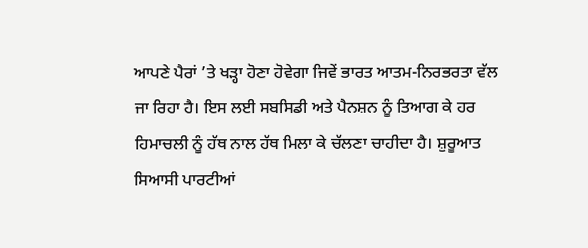ਆਪਣੇ ਪੈਰਾਂ ’ਤੇ ਖੜ੍ਹਾ ਹੋਣਾ ਹੋਵੇਗਾ ਜਿਵੇਂ ਭਾਰਤ ਆਤਮ-ਨਿਰਭਰਤਾ ਵੱਲ ਜਾ ਰਿਹਾ ਹੈ। ਇਸ ਲਈ ਸਬਸਿਡੀ ਅਤੇ ਪੈਨਸ਼ਨ ਨੂੰ ਤਿਆਗ ਕੇ ਹਰ ਹਿਮਾਚਲੀ ਨੂੰ ਹੱਥ ਨਾਲ ਹੱਥ ਮਿਲਾ ਕੇ ਚੱਲਣਾ ਚਾਹੀਦਾ ਹੈ। ਸ਼ੁਰੂਆਤ ਸਿਆਸੀ ਪਾਰਟੀਆਂ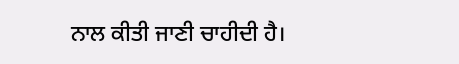ਨਾਲ ਕੀਤੀ ਜਾਣੀ ਚਾਹੀਦੀ ਹੈ।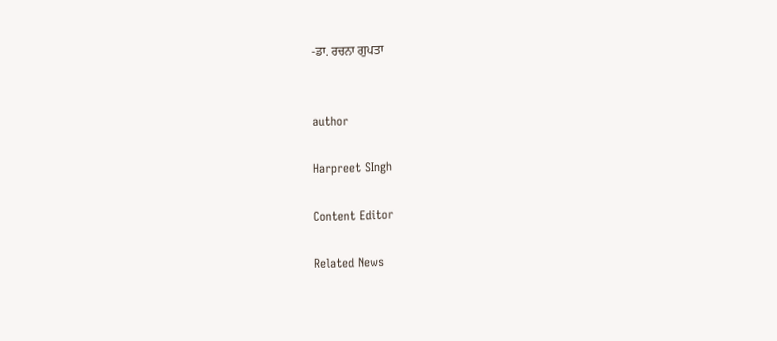-ਡਾ. ਰਚਨਾ ਗੁਪਤਾ


author

Harpreet SIngh

Content Editor

Related News